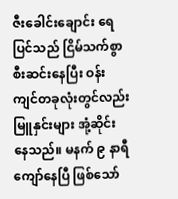ဇီးခေါင်းချောင်း ရေပြင်သည် ငြိမ်သက်စွာစီးဆင်းနေပြီး ဝန်းကျင်တခုလုံးတွင်လည်း မြူနှင်းများ အုံ့ဆိုင်းနေသည်။ မနက် ၉ နာရီ ကျော်နေပြီ ဖြစ်သော်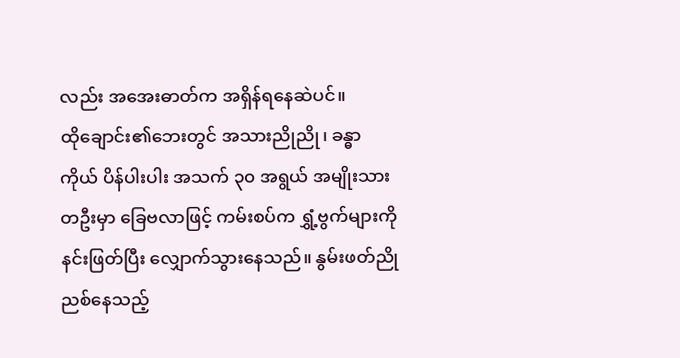လည်း အအေးဓာတ်က အရှိန်ရနေဆဲပင်။
ထိုချောင်း၏ဘေးတွင် အသားညိုညို၊ ခန္ဓာကိုယ် ပိန်ပါးပါး အသက် ၃၀ အရွယ် အမျိုးသားတဦးမှာ ခြေဗလာဖြင့် ကမ်းစပ်က ရွှံ့ဗွက်များကို နင်းဖြတ်ပြီး လျှောက်သွားနေသည်။ နွမ်းဖတ်ညိုညစ်နေသည့်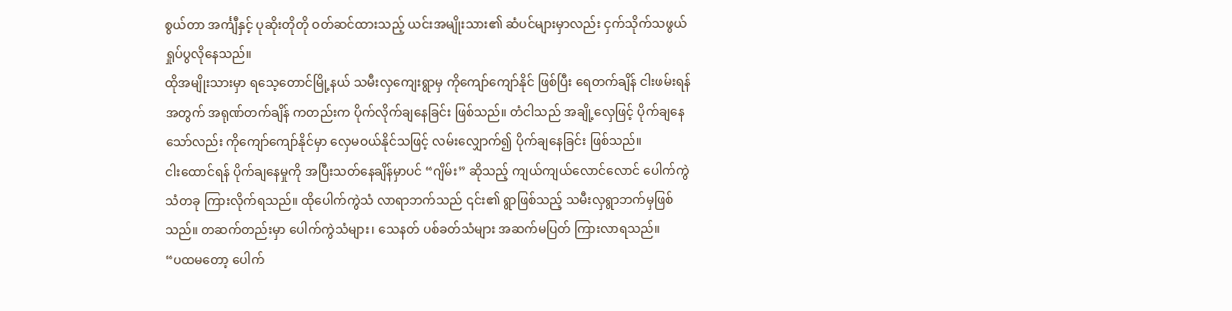စွယ်တာ အင်္ကျီနှင့် ပုဆိုးတိုတို ဝတ်ဆင်ထားသည့် ယင်းအမျိုးသား၏ ဆံပင်များမှာလည်း ငှက်သိုက်သဖွယ် ရှုပ်ပွလိုနေသည်။
ထိုအမျိုးသားမှာ ရသေ့တောင်မြို့နယ် သမီးလှကျေးရွာမှ ကိုကျော်ကျော်နိုင် ဖြစ်ပြီး ရေတက်ချိန် ငါးဖမ်းရန်အတွက် အရုဏ်တက်ချိန် ကတည်းက ပိုက်လိုက်ချနေခြင်း ဖြစ်သည်။ တံငါသည် အချို့လှေဖြင့် ပိုက်ချနေသော်လည်း ကိုကျော်ကျော်နိုင်မှာ လှေမဝယ်နိုင်သဖြင့် လမ်းလျှောက်၍ ပိုက်ချနေခြင်း ဖြစ်သည်။
ငါးထောင်ရန် ပိုက်ချနေမှုကို အပြီးသတ်နေချိန်မှာပင် “ဂျိမ်း” ဆိုသည့် ကျယ်ကျယ်လောင်လောင် ပေါက်ကွဲသံတခု ကြားလိုက်ရသည်။ ထိုပေါက်ကွဲသံ လာရာဘက်သည် ၎င်း၏ ရွာဖြစ်သည့် သမီးလှရွာဘက်မှဖြစ်သည်။ တဆက်တည်းမှာ ပေါက်ကွဲသံများ၊ သေနတ် ပစ်ခတ်သံများ အဆက်မပြတ် ကြားလာရသည်။
“ပထမတော့ ပေါက်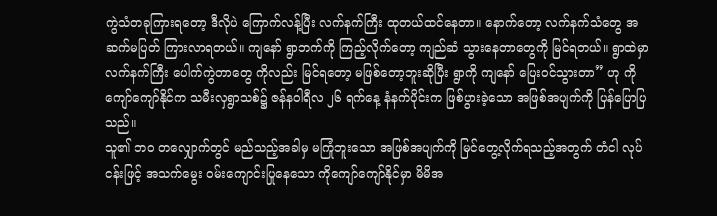ကွဲသံတခုကြားရတော့ ဒီလိုပဲ ကြောက်လန့်ပြီး လက်နက်ကြီး ထုတယ်ထင်နေတာ။ နောက်တော့ လက်နက်သံတွေ အဆက်မပြတ် ကြားလာရတယ်။ ကျနော် ရွာဘက်ကို ကြည့်လိုက်တော့ ကျည်ဆံ သွားနေတာတွေကို မြင်ရတယ်။ ရွာထဲမှာ လက်နက်ကြီး ပေါက်ကွဲတာတွေ ကိုလည်း မြင်ရတော့ မဖြစ်တော့ဘူးဆိုပြီး ရွာကို ကျနော် ပြေးဝင်သွားတာ” ဟု ကိုကျော်ကျော်နိုင်က သမီးလှရွာသစ်၌ ဇန်နဝါရီလ ၂၆ ရက်နေ့ နံနက်ပိုင်းက ဖြစ်ပွားခဲ့သော အဖြစ်အပျက်ကို ပြန်ပြောပြသည်။
သူ၏ ဘဝ တလျှောက်တွင် မည်သည့်အခါမှ မကြုံဘူးသော အဖြစ်အပျက်ကို မြင်တွေ့လိုက်ရသည့်အတွက် တံငါ လုပ်ငန်းဖြင့် အသက်မွေး ဝမ်းကျောင်းပြုနေသော ကိုကျော်ကျော်နိုင်မှာ မိမိအ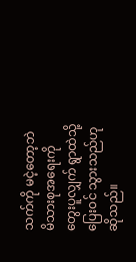သက်ကို မငဲ့တော့ဘဲ မိသားစုအရေးကို တွေးပူလျှက် ရွာထဲသို့ပြေးဝင် သွားသည်ဟု ဆိုသည်။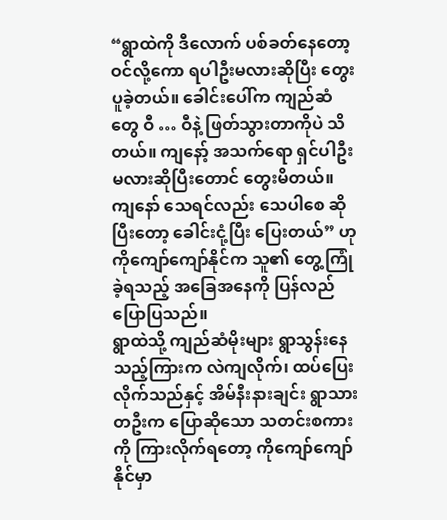“ရွာထဲကို ဒီလောက် ပစ်ခတ်နေတော့ ဝင်လို့ကော ရပါဦးမလားဆိုပြီး တွေးပူခဲ့တယ်။ ခေါင်းပေါ်က ကျည်ဆံတွေ ဝီ … ဝီနဲ့ ဖြတ်သွားတာကိုပဲ သိတယ်။ ကျနော့် အသက်ရော ရှင်ပါဦးမလားဆိုပြီးတောင် တွေးမိတယ်။ ကျနော် သေရင်လည်း သေပါစေ ဆိုပြီးတော့ ခေါင်းငုံ့ပြီး ပြေးတယ်” ဟု ကိုကျော်ကျော်နိုင်က သူ၏ တွေ့ကြုံခဲ့ရသည့် အခြေအနေကို ပြန်လည် ပြောပြသည်။
ရွာထဲသို့ ကျည်ဆံမိုးများ ရွာသွန်းနေသည့်ကြားက လဲကျလိုက်၊ ထပ်ပြေးလိုက်သည်နှင့် အိမ်နီးနားချင်း ရွာသားတဦးက ပြောဆိုသော သတင်းစကားကို ကြားလိုက်ရတော့ ကိုကျော်ကျော်နိုင်မှာ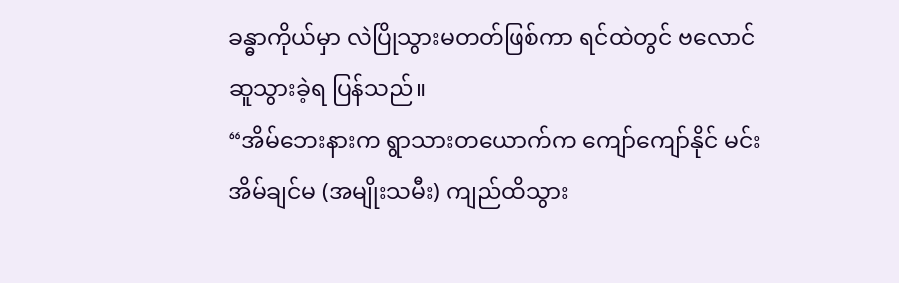ခန္ဓာကိုယ်မှာ လဲပြိုသွားမတတ်ဖြစ်ကာ ရင်ထဲတွင် ဗလောင်ဆူသွားခဲ့ရ ပြန်သည်။
“အိမ်ဘေးနားက ရွာသားတယောက်က ကျော်ကျော်နိုင် မင်းအိမ်ချင်မ (အမျိုးသမီး) ကျည်ထိသွား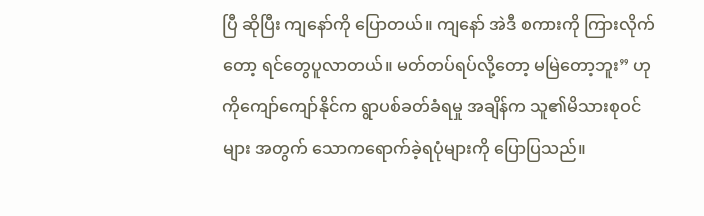ပြီ ဆိုပြီး ကျနော်ကို ပြောတယ်။ ကျနော် အဲဒီ စကားကို ကြားလိုက်တော့ ရင်တွေပူလာတယ်။ မတ်တပ်ရပ်လို့တော့ မမြဲတော့ဘူး” ဟု ကိုကျော်ကျော်နိုင်က ရွာပစ်ခတ်ခံရမှု အချိန်က သူ၏မိသားစုဝင်များ အတွက် သောကရောက်ခဲ့ရပုံများကို ပြောပြသည်။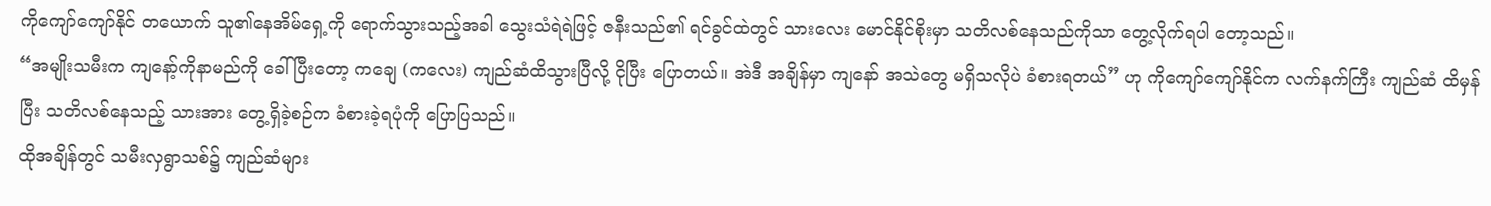ကိုကျော်ကျော်နိုင် တယောက် သူ၏နေအိမ်ရှေ့ကို ရောက်သွားသည့်အခါ သွေးသံရဲရဲဖြင့် ဇနီးသည်၏ ရင်ခွင်ထဲတွင် သားလေး မောင်နိုင်စိုးမှာ သတိလစ်နေသည်ကိုသာ တွေ့လိုက်ရပါ တော့သည်။
“အမျိုးသမီးက ကျနော့်ကိုနာမည်ကို ခေါ်ပြီးတော့ ကချေ (ကလေး) ကျည်ဆံထိသွားပြီလို့ ငိုပြီး ပြောတယ်။ အဲဒီ အချိန်မှာ ကျနော် အသဲတွေ မရှိသလိုပဲ ခံစားရတယ်” ဟု ကိုကျော်ကျော်နိုင်က လက်နက်ကြီး ကျည်ဆံ ထိမှန်ပြီး သတိလစ်နေသည့် သားအား တွေ့ရှိခဲ့စဉ်က ခံစားခဲ့ရပုံကို ပြောပြသည်။
ထိုအချိန်တွင် သမီးလှရွာသစ်၌ ကျည်ဆံများ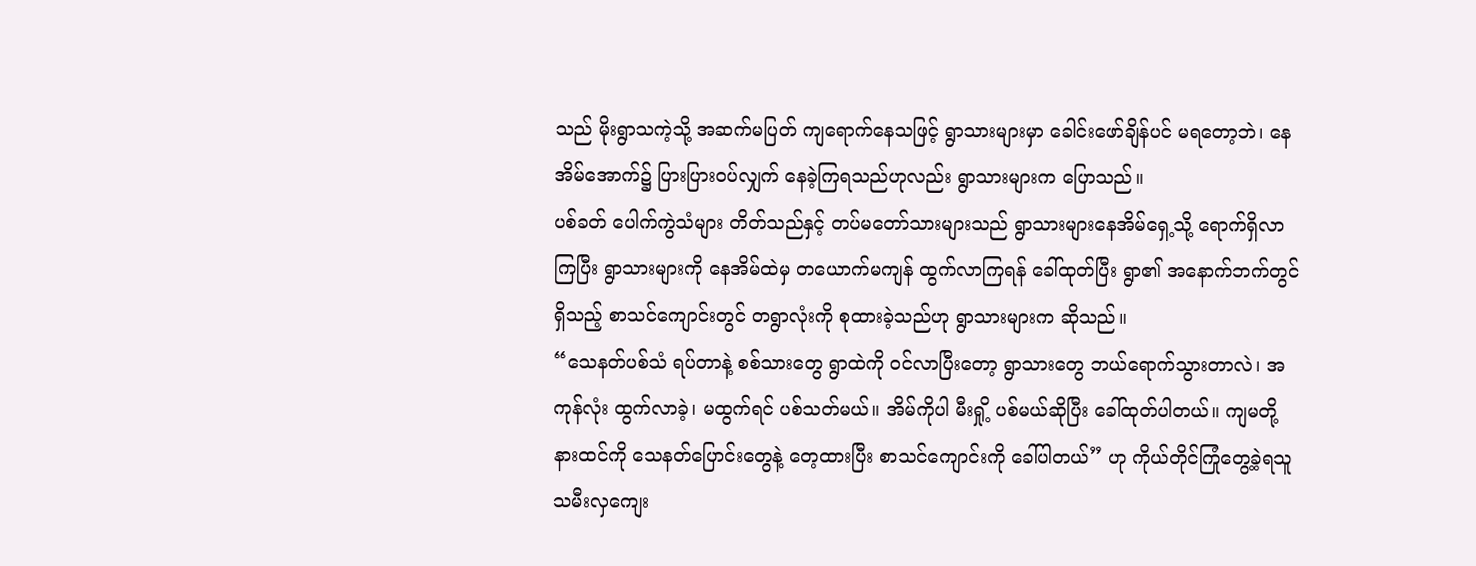သည် မိုးရွာသကဲ့သို့ အဆက်မပြတ် ကျရောက်နေသဖြင့် ရွာသားများမှာ ခေါင်းဖော်ချိန်ပင် မရတော့ဘဲ၊ နေအိမ်အောက်၌ ပြားပြားဝပ်လျှက် နေခဲ့ကြရသည်ဟုလည်း ရွာသားများက ပြောသည်။
ပစ်ခတ် ပေါက်ကွဲသံများ တိတ်သည်နှင့် တပ်မတော်သားများသည် ရွာသားများနေအိမ်ရှေ့သို့ ရောက်ရှိလာကြပြီး ရွာသားများကို နေအိမ်ထဲမှ တယောက်မကျန် ထွက်လာကြရန် ခေါ်ထုတ်ပြီး ရွာ၏ အနောက်ဘက်တွင် ရှိသည့် စာသင်ကျောင်းတွင် တရွာလုံးကို စုထားခဲ့သည်ဟု ရွာသားများက ဆိုသည်။
“သေနတ်ပစ်သံ ရပ်တာနဲ့ စစ်သားတွေ ရွာထဲကို ဝင်လာပြီးတော့ ရွာသားတွေ ဘယ်ရောက်သွားတာလဲ၊ အကုန်လုံး ထွက်လာခဲ့၊ မထွက်ရင် ပစ်သတ်မယ်။ အိမ်ကိုပါ မီးရှို့ ပစ်မယ်ဆိုပြီး ခေါ်ထုတ်ပါတယ်။ ကျမတို့ နားထင်ကို သေနတ်ပြောင်းတွေနဲ့ တေ့ထားပြီး စာသင်ကျောင်းကို ခေါ်ပါတယ်” ဟု ကိုယ်တိုင်ကြုံတွေ့ခဲ့ရသူ သမီးလှကျေး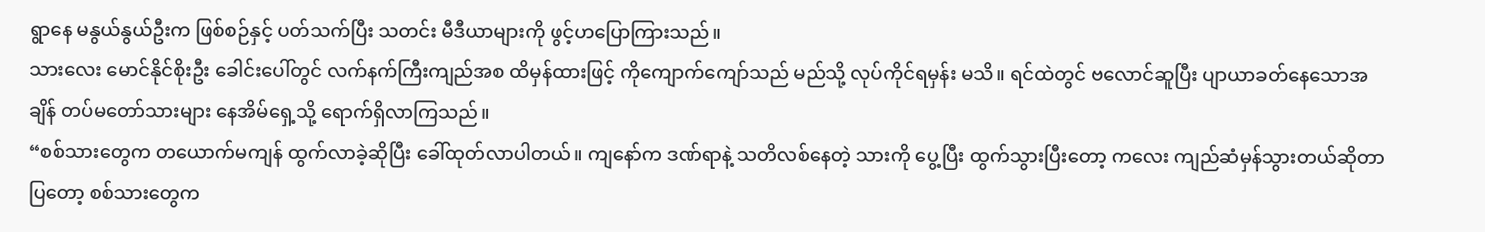ရွာနေ မနွယ်နွယ်ဦးက ဖြစ်စဉ်နှင့် ပတ်သက်ပြီး သတင်း မီဒီယာများကို ဖွင့်ဟပြောကြားသည်။
သားလေး မောင်နိုင်စိုးဦး ခေါင်းပေါ်တွင် လက်နက်ကြီးကျည်အစ ထိမှန်ထားဖြင့် ကိုကျောက်ကျော်သည် မည်သို့ လုပ်ကိုင်ရမှန်း မသိ။ ရင်ထဲတွင် ဗလောင်ဆူပြီး ပျာယာခတ်နေသောအချိန် တပ်မတော်သားများ နေအိမ်ရှေ့သို့ ရောက်ရှိလာကြသည်။
“စစ်သားတွေက တယောက်မကျန် ထွက်လာခဲ့ဆိုပြီး ခေါ်ထုတ်လာပါတယ်။ ကျနော်က ဒဏ်ရာနဲ့ သတိလစ်နေတဲ့ သားကို ပွေ့ပြီး ထွက်သွားပြီးတော့ ကလေး ကျည်ဆံမှန်သွားတယ်ဆိုတာ ပြတော့ စစ်သားတွေက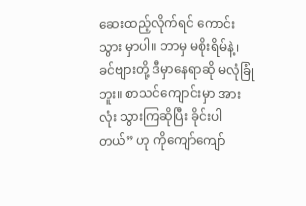ဆေးထည့်လိုက်ရင် ကောင်းသွား မှာပါ။ ဘာမှ မစိုးရိမ်နဲ့၊ ခင်ဗျားတို့ ဒီမှာနေရာဆို မလုံခြုံဘူး။ စာသင်ကျောင်းမှာ အားလုံး သွားကြဆိုပြီး ခိုင်းပါတယ်” ဟု ကိုကျော်ကျော်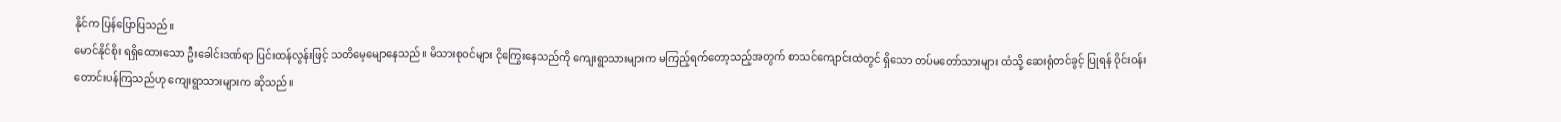နိုင်က ပြန်ပြောပြသည်။
မောင်နိုင်စိုး ရရှိထေားသော ဦးခေါင်းဒဏ်ရာ ပြင်းထန်လွန်းဖြင့် သတိမေ့မျောနေသည်။ မိသားစုဝင်များ ငိုကြွေးနေသည်ကို ကျေးရွာသားများက မကြည့်ရက်တော့သည့်အတွက် စာသင်ကျောင်းထဲတွင် ရှိသော တပ်မတော်သားများ ထံသို့ ဆေးရုံတင်ခွင့် ပြုရန် ဝိုင်းဝန်း တောင်းပန်ကြသည်ဟု ကျေးရွာသားများက ဆိုသည်။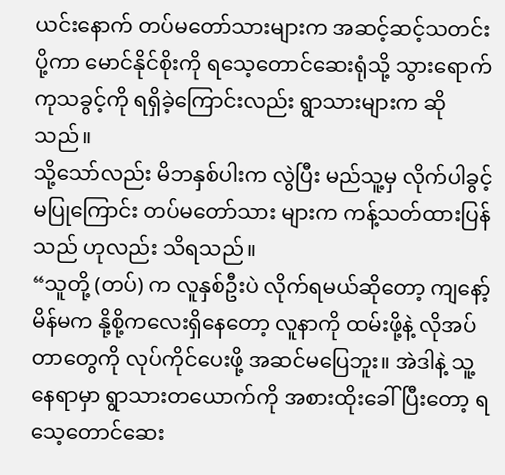ယင်းနောက် တပ်မတော်သားများက အဆင့်ဆင့်သတင်းပို့ကာ မောင်နိုင်စိုးကို ရသေ့တောင်ဆေးရုံသို့ သွားရောက်ကုသခွင့်ကို ရရှိခဲ့ကြောင်းလည်း ရွာသားများက ဆိုသည်။
သို့သော်လည်း မိဘနှစ်ပါးက လွဲပြီး မည်သူ့မှ လိုက်ပါခွင့်မပြုကြောင်း တပ်မတော်သား များက ကန့်သတ်ထားပြန်သည် ဟုလည်း သိရသည်။
“သူတို့ (တပ်) က လူနှစ်ဦးပဲ လိုက်ရမယ်ဆိုတော့ ကျနော့်မိန်မက နို့စို့ကလေးရှိနေတော့ လူနာကို ထမ်းဖို့နဲ့ လိုအပ်တာတွေကို လုပ်ကိုင်ပေးဖို့ အဆင်မပြေဘူး။ အဲဒါနဲ့ သူ့နေရာမှာ ရွာသားတယောက်ကို အစားထိုးခေါ်ပြီးတော့ ရသေ့တောင်ဆေး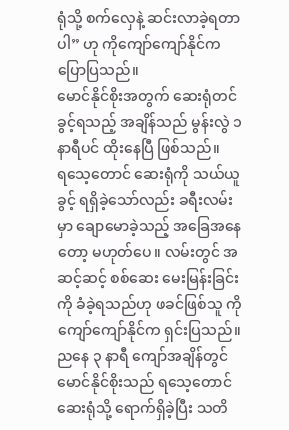ရုံသို့ စက်လှေနဲ့ ဆင်းလာခဲ့ရတာပါ” ဟု ကိုကျော်ကျော်နိုင်က ပြောပြသည်။
မောင်နိုင်စိုးအတွက် ဆေးရုံတင်ခွင့်ရသည့် အချိန်သည် မွန်းလွဲ ၁ နာရီပင် ထိုးနေပြီ ဖြစ်သည်။
ရသေ့တောင် ဆေးရုံကို သယ်ယူခွင့် ရရှိခဲ့သော်လည်း ခရီးလမ်းမှာ ချောမောခဲ့သည့် အခြေအနေတော့ မဟုတ်ပေ။ လမ်းတွင် အဆင့်ဆင့် စစ်ဆေး မေးမြန်းခြင်းကို ခံခဲ့ရသည်ဟု ဖခင်ဖြစ်သူ ကိုကျော်ကျော်နိုင်က ရှင်းပြသည်။
ညနေ ၃ နာရီ ကျော်အချိန်တွင် မောင်နိုင်စိုးသည် ရသေ့တောင် ဆေးရုံသို့ ရောက်ရှိခဲ့ပြီး သတိ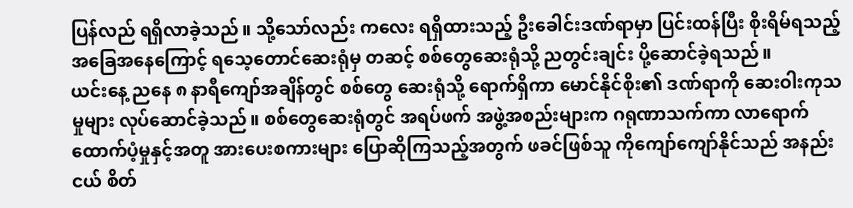ပြန်လည် ရရှိလာခဲ့သည်။ သို့သော်လည်း ကလေး ရရှိထားသည့် ဦးခေါင်းဒဏ်ရာမှာ ပြင်းထန်ပြီး စိုးရိမ်ရသည့် အခြေအနေကြောင့် ရသေ့တောင်ဆေးရုံမှ တဆင့် စစ်တွေဆေးရုံသို့ ညတွင်းချင်း ပို့ဆောင်ခဲ့ရသည်။
ယင်းနေ့ ညနေ ၈ နာရီကျော်အချိန်တွင် စစ်တွေ ဆေးရုံသို့ ရောက်ရှိကာ မောင်နိုင်စိုး၏ ဒဏ်ရာကို ဆေးဝါးကုသမှုများ လုပ်ဆောင်ခဲ့သည်။ စစ်တွေဆေးရုံတွင် အရပ်ဖက် အဖွဲ့အစည်းများက ဂရုဏာသက်ကာ လာရောက် ထောက်ပံ့မှုနှင့်အတူ အားပေးစကားများ ပြောဆိုကြသည့်အတွက် ဖခင်ဖြစ်သူ ကိုကျော်ကျော်နိုင်သည် အနည်းငယ် စိတ်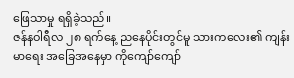ဖြေသာမှု ရရှိခဲ့သည်။
ဇန်နဝါရီလ ၂၈ ရက်နေ့ ညနေပိုင်းတွင်မူ သားကလေး၏ ကျန်းမာရေး အခြေအနေမှာ ကိုကျော်ကျော်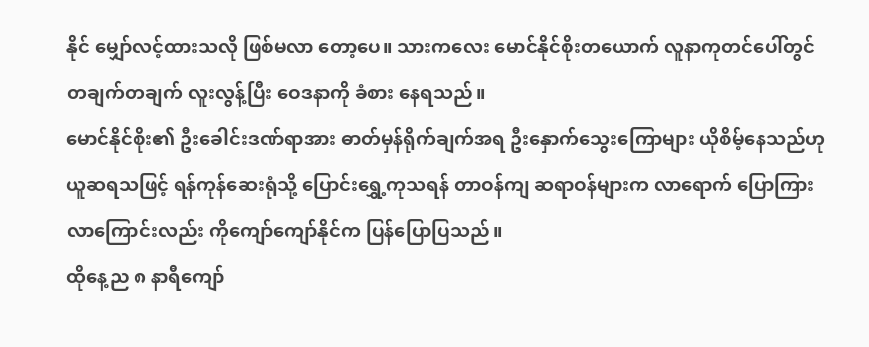နိုင် မျှော်လင့်ထားသလို ဖြစ်မလာ တော့ပေ။ သားကလေး မောင်နိုင်စိုးတယောက် လူနာကုတင်ပေါ်တွင် တချက်တချက် လူးလွန့်ပြီး ဝေဒနာကို ခံစား နေရသည်။
မောင်နိုင်စိုး၏ ဦးခေါင်းဒဏ်ရာအား ဓာတ်မှန်ရိုက်ချက်အရ ဦးနှောက်သွေးကြောများ ယိုစိမ့်နေသည်ဟု ယူဆရသဖြင့် ရန်ကုန်ဆေးရုံသို့ ပြောင်းရွှေ့ကုသရန် တာဝန်ကျ ဆရာဝန်များက လာရောက် ပြောကြားလာကြောင်းလည်း ကိုကျော်ကျော်နိုင်က ပြန်ပြောပြသည်။
ထိုနေ့ည ၈ နာရီကျော်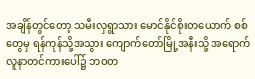အချိန်တွင်တော့ သမီးလှရွာသား မောင်နိုင်စိုးတယောက် စစ်တွေမှ ရန်ကုန်သို့အသွား ကျောက်တော်မြို့အနီးသို့ အရောက် လူနာတင်ကားပေါ်၌ ဘဝတ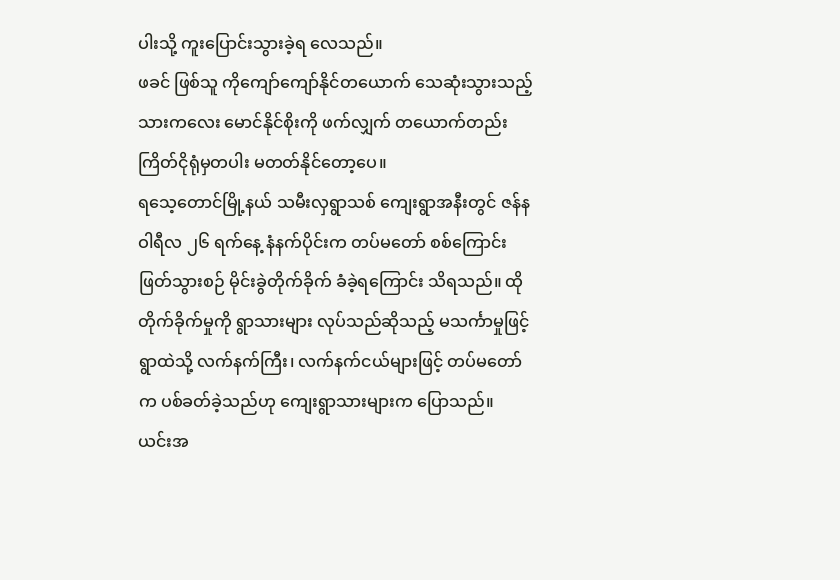ပါးသို့ ကူးပြောင်းသွားခဲ့ရ လေသည်။
ဖခင် ဖြစ်သူ ကိုကျော်ကျော်နိုင်တယောက် သေဆုံးသွားသည့် သားကလေး မောင်နိုင်စိုးကို ဖက်လျှက် တယောက်တည်း ကြိတ်ငိုရုံမှတပါး မတတ်နိုင်တော့ပေ။
ရသေ့တောင်မြို့နယ် သမီးလှရွာသစ် ကျေးရွာအနီးတွင် ဇန်နဝါရီလ ၂၆ ရက်နေ့ နံနက်ပိုင်းက တပ်မတော် စစ်ကြောင်း ဖြတ်သွားစဉ် မိုင်းခွဲတိုက်ခိုက် ခံခဲ့ရကြောင်း သိရသည်။ ထိုတိုက်ခိုက်မှုကို ရွာသားများ လုပ်သည်ဆိုသည့် မသင်္ကာမှုဖြင့် ရွာထဲသို့ လက်နက်ကြီး၊ လက်နက်ငယ်များဖြင့် တပ်မတော်က ပစ်ခတ်ခဲ့သည်ဟု ကျေးရွာသားများက ပြောသည်။
ယင်းအ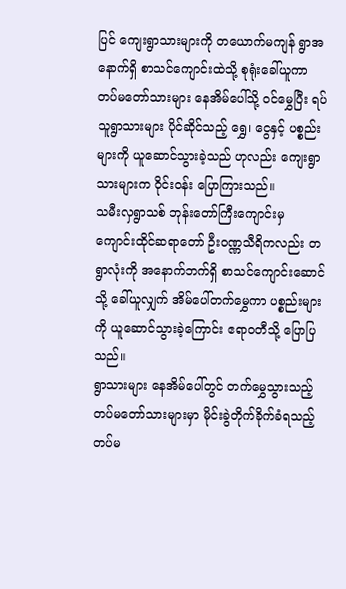ပြင် ကျေးရွာသားများကို တယောက်မကျန် ရွာအနောက်ရှိ စာသင်ကျောင်းထဲသို့ စုရုံးခေါ်ယူကာ တပ်မတော်သားများ နေအိမ်ပေါ်သို့ ဝင်မွှေပြီး ရပ်သူရွာသားများ ပိုင်ဆိုင်သည့် ရွှေ၊ ငွေနှင့် ပစ္စည်းများကို ယူဆောင်သွားခဲ့သည် ဟုလည်း ကျေးရွာသားများက ဝိုင်းဝန်း ပြောကြားသည်။
သမီးလှရွာသစ် ဘုန်းတော်ကြီးကျောင်းမှ ကျောင်းထိုင်ဆရာတော် ဦးဝဏ္ဏသီရိကလည်း တရွာလုံးကို အနောက်ဘက်ရှိ စာသင်ကျောင်းဆောင်သို့ ခေါ်ယူလျှက် အိမ်ပေါ်တက်မွှေကာ ပစ္စည်းများကို ယူဆောင်သွားခဲ့ကြောင်း ဧရာဝတီသို့ ပြောပြသည်။
ရွာသားများ နေအိမ်ပေါ်တွင် တက်မွှေသွားသည့် တပ်မတော်သားများမှာ မိုင်းခွဲတိုက်ခိုက်ခံရသည့် တပ်မ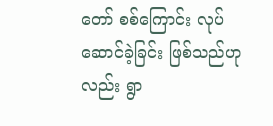တော် စစ်ကြောင်း လုပ်ဆောင်ခဲ့ခြင်း ဖြစ်သည်ဟုလည်း ရွာ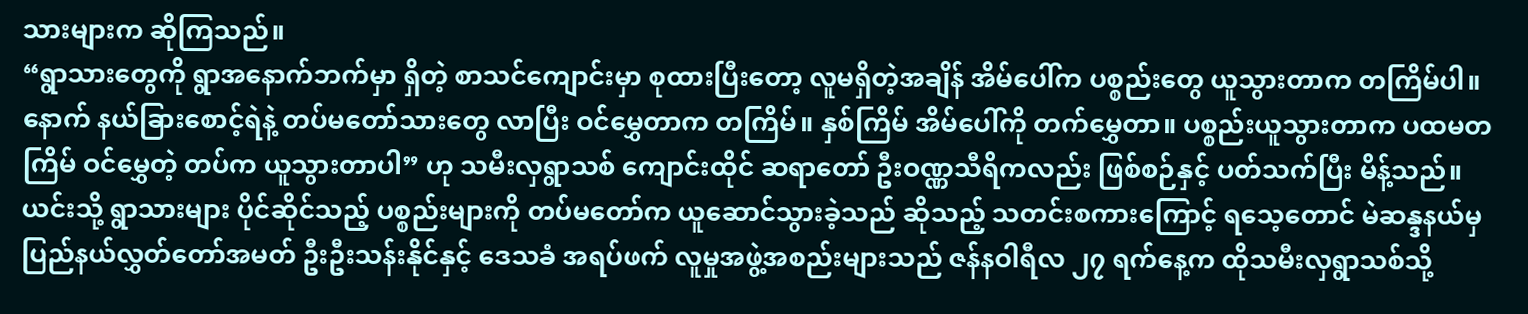သားများက ဆိုကြသည်။
“ရွာသားတွေကို ရွာအနောက်ဘက်မှာ ရှိတဲ့ စာသင်ကျောင်းမှာ စုထားပြီးတော့ လူမရှိတဲ့အချိန် အိမ်ပေါ်က ပစ္စည်းတွေ ယူသွားတာက တကြိမ်ပါ။ နောက် နယ်ခြားစောင့်ရဲနဲ့ တပ်မတော်သားတွေ လာပြီး ဝင်မွှေတာက တကြိမ်။ နှစ်ကြိမ် အိမ်ပေါ်ကို တက်မွှေတာ။ ပစ္စည်းယူသွားတာက ပထမတကြိမ် ဝင်မွှေတဲ့ တပ်က ယူသွားတာပါ” ဟု သမီးလှရွာသစ် ကျောင်းထိုင် ဆရာတော် ဦးဝဏ္ဏသီရိကလည်း ဖြစ်စဉ်နှင့် ပတ်သက်ပြီး မိန့်သည်။
ယင်းသို့ ရွာသားများ ပိုင်ဆိုင်သည့် ပစ္စည်းများကို တပ်မတော်က ယူဆောင်သွားခဲ့သည် ဆိုသည့် သတင်းစကားကြောင့် ရသေ့တောင် မဲဆန္ဒနယ်မှ ပြည်နယ်လွှတ်တော်အမတ် ဦးဦးသန်းနိုင်နှင့် ဒေသခံ အရပ်ဖက် လူမှုအဖွဲ့အစည်းများသည် ဇန်နဝါရီလ ၂၇ ရက်နေ့က ထိုသမီးလှရွာသစ်သို့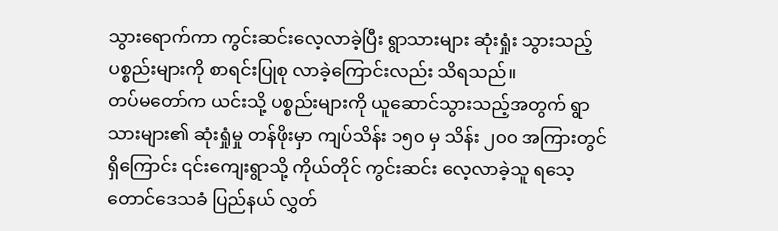သွားရောက်ကာ ကွင်းဆင်းလေ့လာခဲ့ပြီး ရွာသားများ ဆုံးရှုံး သွားသည့် ပစ္စည်းများကို စာရင်းပြုစု လာခဲ့ကြောင်းလည်း သိရသည်။
တပ်မတော်က ယင်းသို့ ပစ္စည်းများကို ယူဆောင်သွားသည့်အတွက် ရွာသားများ၏ ဆုံးရှုံမှု တန်ဖိုးမှာ ကျပ်သိန်း ၁၅၀ မှ သိန်း ၂၀၀ အကြားတွင် ရှိကြောင်း ၎င်းကျေးရွာသို့ ကိုယ်တိုင် ကွင်းဆင်း လေ့လာခဲ့သူ ရသေ့တောင်ဒေသခံ ပြည်နယ် လွှတ်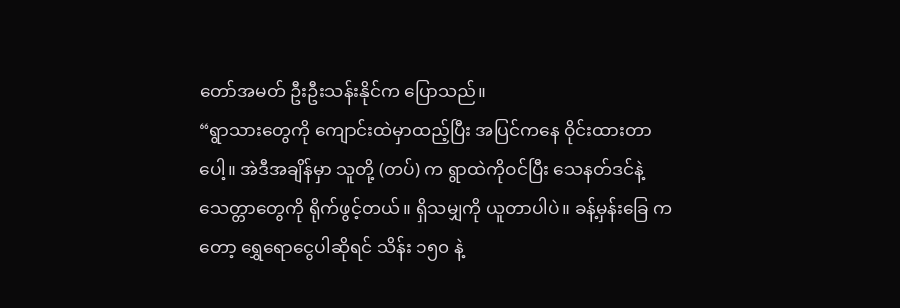တော်အမတ် ဦးဦးသန်းနိုင်က ပြောသည်။
“ရွာသားတွေကို ကျောင်းထဲမှာထည့်ပြီး အပြင်ကနေ ဝိုင်းထားတာပေါ့။ အဲဒီအချိန်မှာ သူတို့ (တပ်) က ရွာထဲကိုဝင်ပြီး သေနတ်ဒင်နဲ့ သေတ္တာတွေကို ရိုက်ဖွင့်တယ်။ ရှိသမျှကို ယူတာပါပဲ။ ခန့်မှန်းခြေ ကတော့ ရွှေရောငွေပါဆိုရင် သိန်း ၁၅၀ နဲ့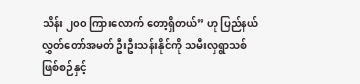သိန်း ၂၀၀ ကြားလောက် တော့ရှိတယ်” ဟု ပြည်နယ်လွှတ်တော်အမတ် ဦးဦးသန်းနိုင်ကို သမီးလှရွာသစ် ဖြစ်စဉ်နှင့်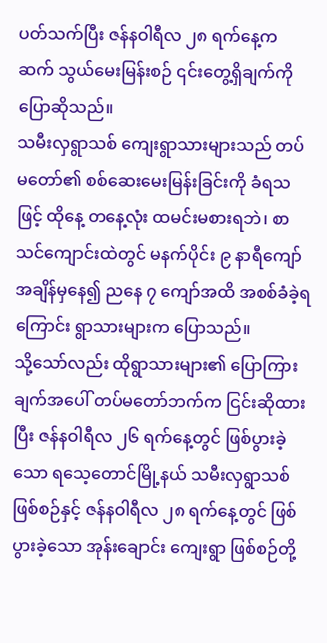ပတ်သက်ပြီး ဇန်နဝါရီလ ၂၈ ရက်နေ့က ဆက် သွယ်မေးမြန်းစဉ် ၎င်းတွေ့ရှိချက်ကို ပြောဆိုသည်။
သမီးလှရွာသစ် ကျေးရွာသားများသည် တပ်မတော်၏ စစ်ဆေးမေးမြန်းခြင်းကို ခံရသဖြင့် ထိုနေ့ တနေ့လုံး ထမင်းမစားရဘဲ၊ စာသင်ကျောင်းထဲတွင် မနက်ပိုင်း ၉ နာရီကျော် အချိန်မှနေ၍ ညနေ ၇ ကျော်အထိ အစစ်ခံခဲ့ရကြောင်း ရွာသားများက ပြောသည်။
သို့သော်လည်း ထိုရွာသားများ၏ ပြောကြားချက်အပေါ် တပ်မတော်ဘက်က ငြင်းဆိုထားပြီး ဇန်နဝါရီလ ၂၆ ရက်နေ့တွင် ဖြစ်ပွားခဲ့သော ရသေ့တောင်မြို့နယ် သမီးလှရွာသစ် ဖြစ်စဉ်နှင့် ဇန်နဝါရီလ ၂၈ ရက်နေ့တွင် ဖြစ်ပွားခဲ့သော အုန်းချောင်း ကျေးရွာ ဖြစ်စဉ်တို့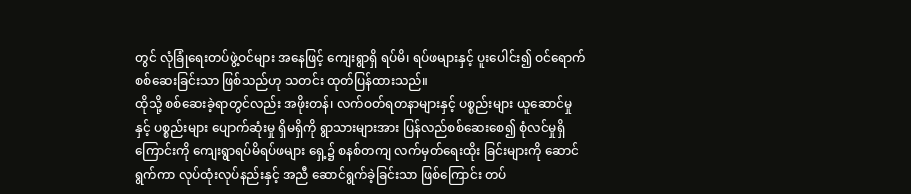တွင် လုံခြုံရေးတပ်ဖွဲ့ဝင်များ အနေဖြင့် ကျေးရွာရှိ ရပ်မိ၊ ရပ်ဖများနှင့် ပူးပေါင်း၍ ဝင်ရောက် စစ်ဆေးခြင်းသာ ဖြစ်သည်ဟု သတင်း ထုတ်ပြန်ထားသည်။
ထိုသို့ စစ်ဆေးခဲ့ရာတွင်လည်း အဖိုးတန်၊ လက်ဝတ်ရတနာများနှင့် ပစ္စည်းများ ယူဆောင်မှုနှင့် ပစ္စည်းများ ပျောက်ဆုံးမှု ရှိမရှိကို ရွာသားများအား ပြန်လည်စစ်ဆေးစေ၍ စုံလင်မှုရှိကြောင်းကို ကျေးရွာရပ်မိရပ်ဖများ ရှေ့၌ စနစ်တကျ လက်မှတ်ရေးထိုး ခြင်းများကို ဆောင်ရွက်ကာ လုပ်ထုံးလုပ်နည်းနှင့် အညီ ဆောင်ရွက်ခဲ့ခြင်းသာ ဖြစ်ကြောင်း တပ်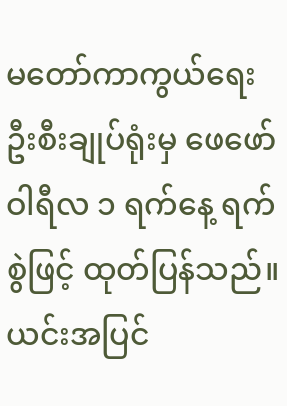မတော်ကာကွယ်ရေး ဦးစီးချုပ်ရုံးမှ ဖေဖော်ဝါရီလ ၁ ရက်နေ့ ရက်စွဲဖြင့် ထုတ်ပြန်သည်။
ယင်းအပြင်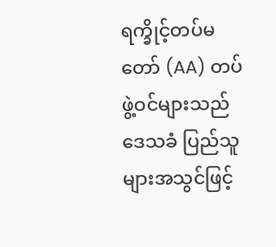ရက္ခိုင့်တပ်မတော် (AA) တပ်ဖွဲ့ဝင်များသည် ဒေသခံ ပြည်သူများအသွင်ဖြင့်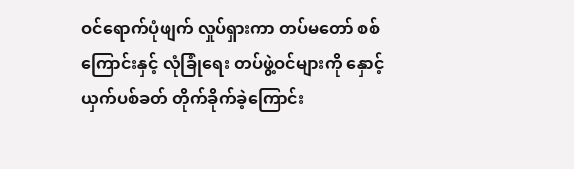ဝင်ရောက်ပုံဖျက် လှုပ်ရှားကာ တပ်မတော် စစ်ကြောင်းနှင့် လုံခြုံရေး တပ်ဖွဲ့ဝင်များကို နှောင့်ယှက်ပစ်ခတ် တိုက်ခိုက်ခဲ့ကြောင်း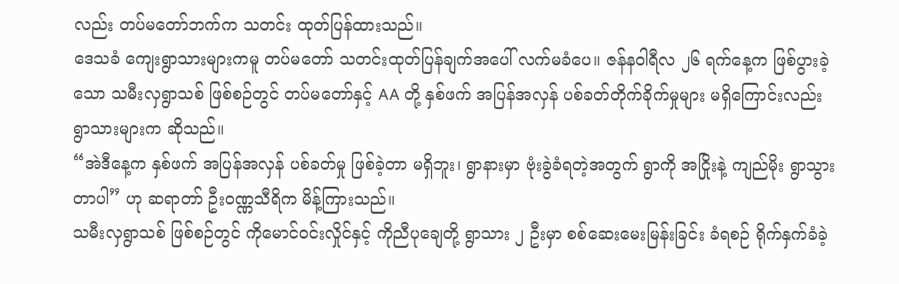လည်း တပ်မတော်ဘက်က သတင်း ထုတ်ပြန်ထားသည်။
ဒေသခံ ကျေးရွာသားများကမူ တပ်မတော် သတင်းထုတ်ပြန်ချက်အပေါ် လက်မခံပေ။ ဇန်နဝါရီလ ၂၆ ရက်နေ့က ဖြစ်ပွားခဲ့သော သမီးလှရွာသစ် ဖြစ်စဉ်တွင် တပ်မတော်နှင့် AA တို့ နှစ်ဖက် အပြန်အလှန် ပစ်ခတ်တိုက်ခိုက်မှုများ မရှိကြောင်းလည်း ရွာသားများက ဆိုသည်။
“အဲဒီနေ့က နှစ်ဖက် အပြန်အလှန် ပစ်ခတ်မှု ဖြစ်ခဲ့တာ မရှိဘူး၊ ရွာနားမှာ ဗုံးခွဲခံရတဲ့အတွက် ရွာကို အငြိုးနဲ့ ကျည်မိုး ရွာသွားတာပါ” ဟု ဆရာတာ် ဦးဝဏ္ဏသီရိက မိန့်ကြားသည်။
သမီးလှရွာသစ် ဖြစ်စဉ်တွင် ကိုမောင်ဝင်းလှိုင်နှင့် ကိုညီပုချေတို့ ရွာသား ၂ ဦးမှာ စစ်ဆေးမေးမြန်းခြင်း ခံရစဉ် ရိုက်နှက်ခံခဲ့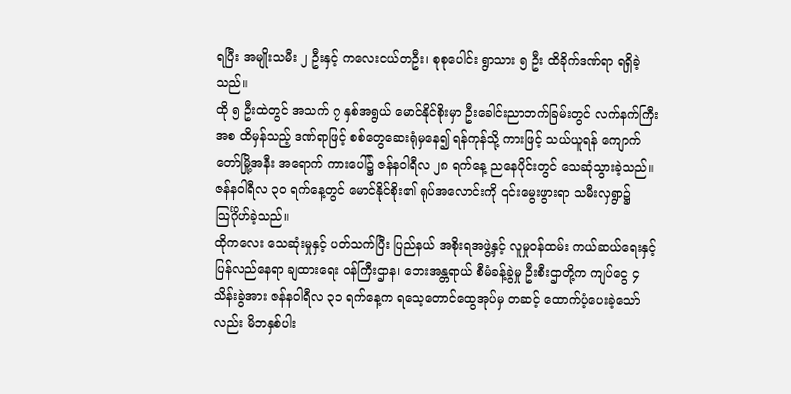ရပြီး အမျိုးသမီး ၂ ဦးနှင့် ကလေးငယ်တဦး၊ စုစုပေါင်း ရွာသား ၅ ဦး ထိခိုက်ဒဏ်ရာ ရရှိခဲ့သည်။
ထို ၅ ဦးထဲတွင် အသက် ၇ နှစ်အရွယ် မောင်နိုင်စိုးမှာ ဦးခေါင်းညာဘက်ခြမ်းတွင် လက်နက်ကြီးအစ ထိမှန်သည့် ဒဏ်ရာဖြင့် စစ်တွေဆေးရုံမှနေ၍ ရန်ကုန်သို့ ကားဖြင့် သယ်ယူရန် ကျောက်တော်မြို့အနီး အရောက် ကားပေါ်၌ ဇန်နဝါရီလ ၂၈ ရက်နေ့ ညနေပိုင်းတွင် သေဆုံသွားခဲ့သည်။
ဇန်နဝါရီလ ၃၀ ရက်နေ့တွင် မောင်နိုင်စိုး၏ ရုပ်အလောင်းကို ၎င်းမွေးဖွားရာ သမီးလှရွာ၌ သြင်္ဂိုဟ်ခဲ့သည်။
ထိုကလေး သေဆုံးမှုနှင့် ပတ်သက်ပြီး ပြည်နယ် အစိုးရအဖွဲ့နှင့် လူမှုဝန်ထမ်း ကယ်ဆယ်ရေးနှင့် ပြန်လည်နေရာ ချထားရေး ဝန်ကြီးဌာန၊ ဘေးအန္တရာယ် စီမံခန့်ခွဲမှု ဦးစီးဌာတို့က ကျပ်ငွေ ၄ သိန်းခွဲအား ဇန်နဝါရီလ ၃၁ ရက်နေ့က ရသေ့တောင်ထွေအုပ်မှ တဆင့် ထောက်ပံ့ပေးခဲ့သော်လည်း မိဘနှစ်ပါး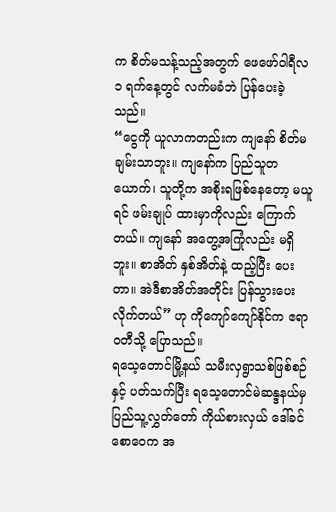က စိတ်မသန့်သည့်အတွက် ဖေဖော်ဝါရီလ ၁ ရက်နေ့တွင် လက်မခံဘဲ ပြန်ပေးခဲ့သည်။
“ငွေကို ယူလာကတည်းက ကျနော် စိတ်မချမ်းသာဘူး။ ကျနော်က ပြည်သူတယောက်၊ သူတို့က အစိုးရဖြစ်နေတော့ မယူရင် ဖမ်းချုပ် ထားမှာကိုလည်း ကြောက်တယ်။ ကျနော် အတွေ့အကြုံလည်း မရှိဘူး။ စာအိတ် နှစ်အိတ်နဲ့ ထည့်ပြီး ပေးတာ။ အဲဒီစာအိတ်အတိုင်း ပြန်သွားပေးလိုက်တယ်” ဟု ကိုကျော်ကျော်နိုင်က ဧရာဝတီသို့ ပြောသည်။
ရသေ့တောင်မြို့နယ် သမီးလှရွာသစ်ဖြစ်စဉ်နှင့် ပတ်သက်ပြီး ရသေ့တောင်မဲဆန္ဒနယ်မှ ပြည်သူ့လွှတ်တော် ကိုယ်စားလှယ် ဒေါ်ခင်စောဝေက အ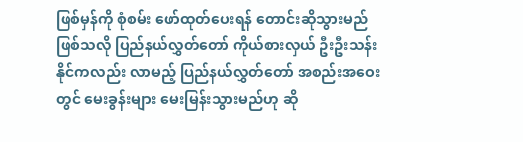ဖြစ်မှန်ကို စုံစမ်း ဖော်ထုတ်ပေးရန် တောင်းဆိုသွားမည် ဖြစ်သလို ပြည်နယ်လွှတ်တော် ကိုယ်စားလှယ် ဦးဦးသန်းနိုင်ကလည်း လာမည့် ပြည်နယ်လွှတ်တော် အစည်းအဝေးတွင် မေးခွန်းများ မေးမြန်းသွားမည်ဟု ဆို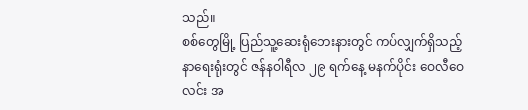သည်။
စစ်တွေမြို့ ပြည်သူ့ဆေးရုံဘေးနားတွင် ကပ်လျှက်ရှိသည့် နာရေးရုံးတွင် ဇန်နဝါရီလ ၂၉ ရက်နေ့ မနက်ပိုင်း ဝေလီဝေလင်း အ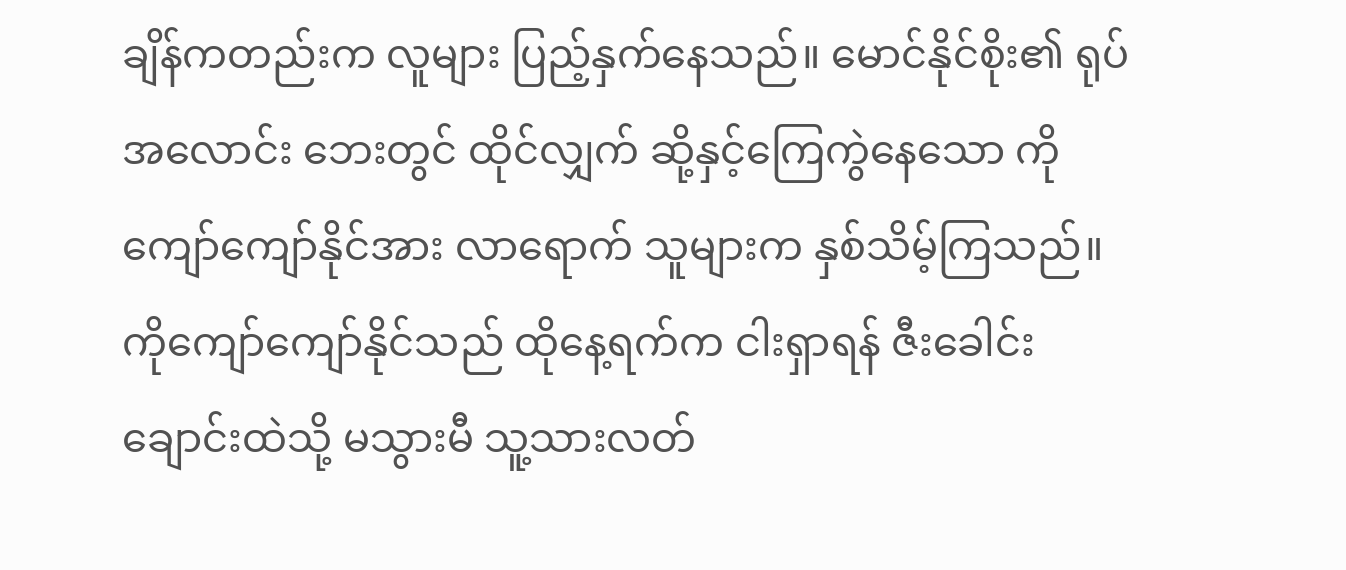ချိန်ကတည်းက လူများ ပြည့်နှက်နေသည်။ မောင်နိုင်စိုး၏ ရုပ်အလောင်း ဘေးတွင် ထိုင်လျှက် ဆို့နှင့်ကြေကွဲနေသော ကိုကျော်ကျော်နိုင်အား လာရောက် သူများက နှစ်သိမ့်ကြသည်။
ကိုကျော်ကျော်နိုင်သည် ထိုနေ့ရက်က ငါးရှာရန် ဇီးခေါင်းချောင်းထဲသို့ မသွားမီ သူ့သားလတ်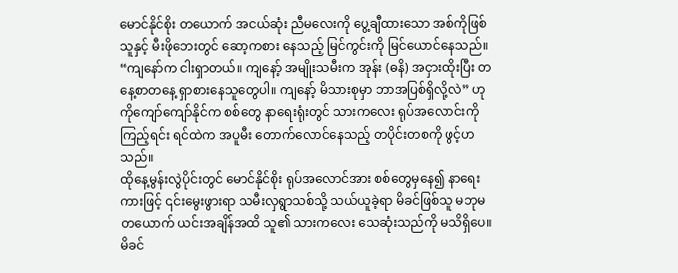မောင်နိုင်စိုး တယောက် အငယ်ဆုံး ညီမလေးကို ပွေ့ချီထားသော အစ်ကိုဖြစ်သူနှင့် မီးဖိုဘေးတွင် ဆော့ကစား နေသည့် မြင်ကွင်းကို မြင်ယောင်နေသည်။
“ကျနော်က ငါးရှာတယ်။ ကျနော့် အမျိုးသမီးက အုန်း (ဓနိ) အငှားထိုးပြီး တနေ့စာတနေ့ ရှာစားနေသူတွေပါ။ ကျနော့် မိသားစုမှာ ဘာအပြစ်ရှိလို့လဲ” ဟု ကိုကျော်ကျော်နိုင်က စစ်တွေ နာရေးရုံးတွင် သားကလေး ရုပ်အလောင်းကိုကြည့်ရင်း ရင်ထဲက အပူမီး တောက်လောင်နေသည့် တပိုင်းတစကို ဖွင့်ဟသည်။
ထိုနေ့မွန်းလွဲပိုင်းတွင် မောင်နိုင်စိုး ရုပ်အလောင်အား စစ်တွေမှနေ၍ နာရေးကားဖြင့် ၎င်းမွေးဖွားရာ သမီးလှရွာသစ်သို့ သယ်ယူခဲ့ရာ မိခင်ဖြစ်သူ မဘုမ တယောက် ယင်းအချိန်အထိ သူ၏ သားကလေး သေဆုံးသည်ကို မသိရှိပေ။
မိခင်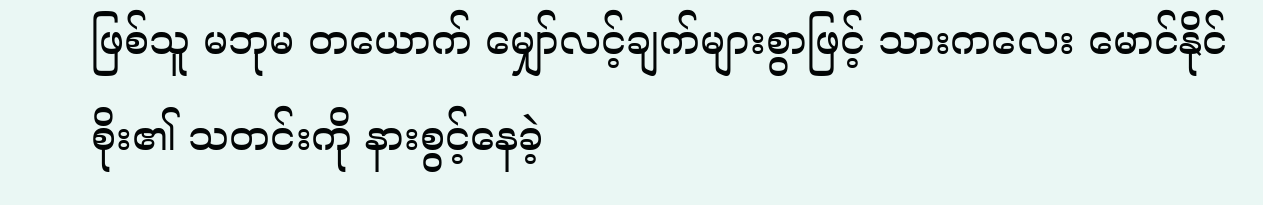ဖြစ်သူ မဘုမ တယောက် မျှော်လင့်ချက်များစွာဖြင့် သားကလေး မောင်နိုင်စိုး၏ သတင်းကို နားစွင့်နေခဲ့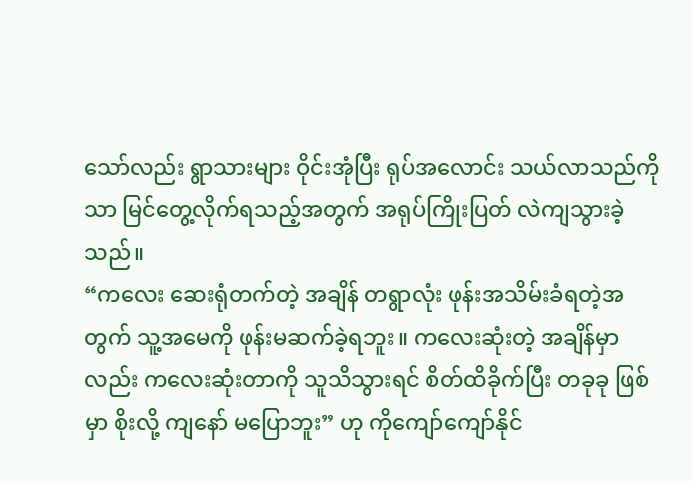သော်လည်း ရွာသားများ ဝိုင်းအုံပြီး ရုပ်အလောင်း သယ်လာသည်ကိုသာ မြင်တွေ့လိုက်ရသည့်အတွက် အရုပ်ကြိုးပြတ် လဲကျသွားခဲ့သည်။
“ကလေး ဆေးရုံတက်တဲ့ အချိန် တရွာလုံး ဖုန်းအသိမ်းခံရတဲ့အတွက် သူ့အမေကို ဖုန်းမဆက်ခဲ့ရဘူး။ ကလေးဆုံးတဲ့ အချိန်မှာလည်း ကလေးဆုံးတာကို သူသိသွားရင် စိတ်ထိခိုက်ပြီး တခုခု ဖြစ်မှာ စိုးလို့ ကျနော် မပြောဘူး” ဟု ကိုကျော်ကျော်နိုင်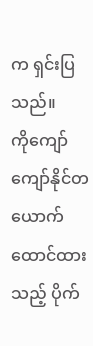က ရှင်းပြသည်။
ကိုကျော်ကျော်နိုင်တယောက် ထောင်ထားသည့် ပိုက်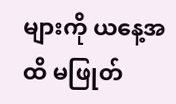များကို ယနေ့အထိ မဖြုတ်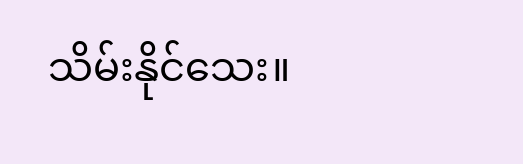သိမ်းနိုင်သေး။